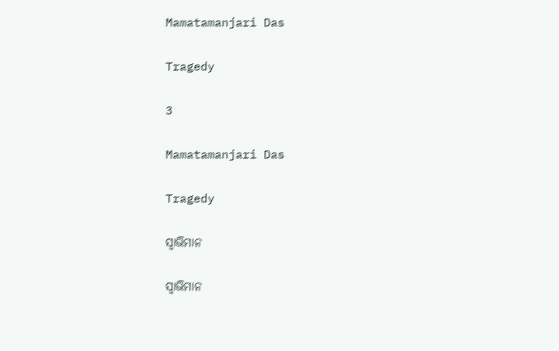Mamatamanjari Das

Tragedy

3

Mamatamanjari Das

Tragedy

ସ୍ୱାଭିମାନ

ସ୍ୱାଭିମାନ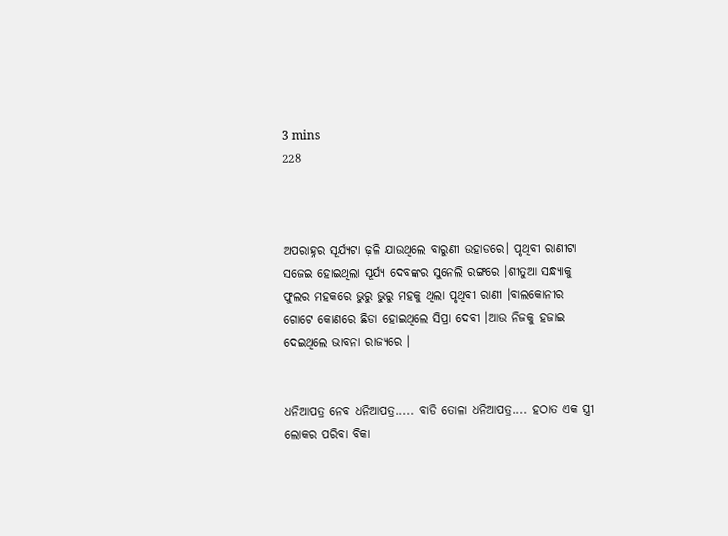3 mins
228



ଅପରାହ୍ନର ସୂର୍ଯ୍ୟଟା ଢ଼ଳି ଯାଉଥିଲେ ବାରୁଣୀ ଉହାଡରେ। ପୃଥିବୀ ରାଣୀଟା ସଜେଇ ହୋଇଥିଲା ସୂର୍ଯ୍ୟ ଦେବଙ୍କର ସୁନେଲି ରଙ୍ଗରେ ।ଶୀତୁଆ ସନ୍ଧ୍ୟାକୁ ଫୁଲର ମହକରେ ଭୁରୁ ଭୁରୁ ମହକୁ ଥିଲା ପୃଥିବୀ ରାଣୀ ।ବାଲକୋନୀର ଗୋଟେ କୋଣରେ ଛିଡା ହୋଇଥିଲେ ସିପ୍ରା ଦେବୀ ।ଆଉ ନିଜକୁ ହଜାଇ ଦେଇଥିଲେ ଭାବନା ରାଜ୍ୟରେ ।


ଧନିଆପତ୍ର ନେବ ଧନିଆପତ୍ର..... ବାଡି ତୋଳା ଧନିଆପତ୍ର.... ହଠାତ ଏକ ସ୍ତ୍ରୀ ଲୋକର ପରିବା ବିକା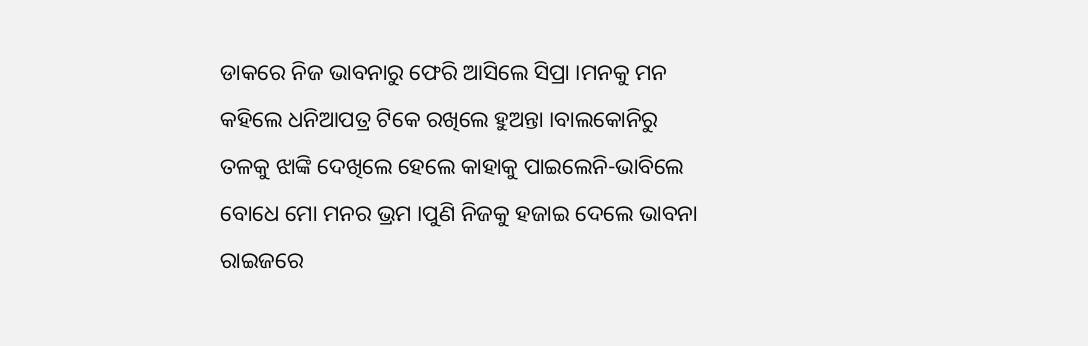ଡାକରେ ନିଜ ଭାବନାରୁ ଫେରି ଆସିଲେ ସିପ୍ରା ।ମନକୁ ମନ କହିଲେ ଧନିଆପତ୍ର ଟିକେ ରଖିଲେ ହୁଅନ୍ତା ।ବାଲକୋନିରୁ ତଳକୁ ଝାଙ୍କି ଦେଖିଲେ ହେଲେ କାହାକୁ ପାଇଲେନି-ଭାବିଲେ ବୋଧେ ମୋ ମନର ଭ୍ରମ ।ପୁଣି ନିଜକୁ ହଜାଇ ଦେଲେ ଭାବନା ରାଇଜରେ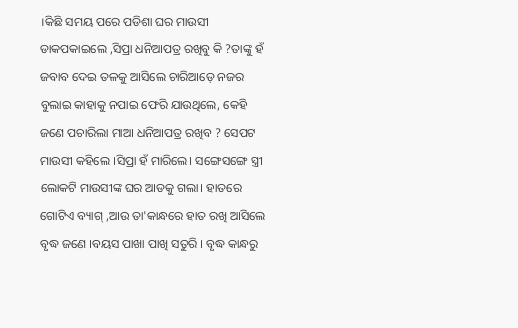।କିଛି ସମୟ ପରେ ପଡିଶା ଘର ମାଉସୀ ଡାକପକାଇଲେ ,ସିପ୍ରା ଧନିଆପତ୍ର ରଖିବୁ କି ?ତାଙ୍କୁ ହଁ ଜବାବ ଦେଇ ତଳକୁ ଆସିଲେ ଚାରିଆଡ଼େ ନଜର ବୁଲାଇ କାହାକୁ ନପାଇ ଫେରି ଯାଉଥିଲେ, କେହି ଜଣେ ପଚାରିଲା ମାଆ ଧନିଆପତ୍ର ରଖିବ ? ସେପଟ ମାଉସୀ କହିଲେ ।ସିପ୍ରା ହଁ ମାରିଲେ। ସଙ୍ଗେସଙ୍ଗେ ସ୍ତ୍ରୀ ଲୋକଟି ମାଉସୀଙ୍କ ଘର ଆଡକୁ ଗଲା। ହାତରେ ଗୋଟିଏ ବ୍ୟାଗ୍ ,ଆଉ ତା'କାନ୍ଧରେ ହାତ ରଖି ଆସିଲେ ବୃଦ୍ଧ ଜଣେ ।ବୟସ ପାଖା ପାଖି ସତୁରି । ବୃଦ୍ଧ କାନ୍ଧରୁ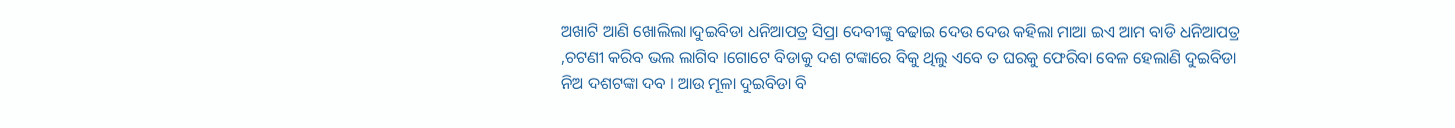ଅଖାଟି ଆଣି ଖୋଲିଲା।ଦୁଇବିଡା ଧନିଆପତ୍ର ସିପ୍ରା ଦେବୀଙ୍କୁ ବଢାଇ ଦେଉ ଦେଉ କହିଲା ମାଆ ଇଏ ଆମ ବାଡି ଧନିଆପତ୍ର ,ଚଟଣୀ କରିବ ଭଲ ଲାଗିବ ।ଗୋଟେ ବିଡାକୁ ଦଶ ଟଙ୍କାରେ ବିକୁ ଥିଲୁ ଏବେ ତ ଘରକୁ ଫେରିବା ବେଳ ହେଲାଣି ଦୁଇବିଡା ନିଅ ଦଶଟଙ୍କା ଦବ । ଆଉ ମୂଳା ଦୁଇବିଡା ବି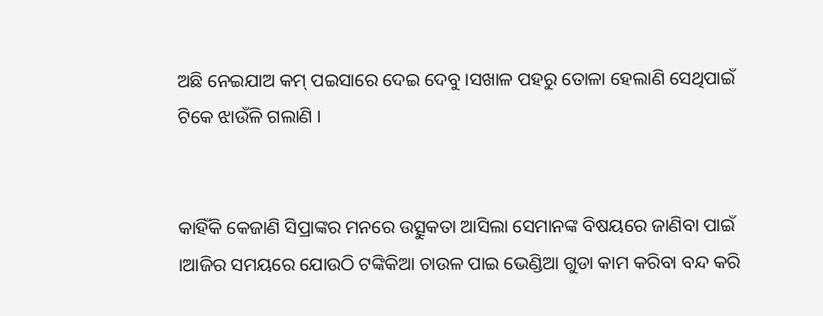ଅଛି ନେଇଯାଅ କମ୍ ପଇସାରେ ଦେଇ ଦେବୁ ।ସଖାଳ ପହରୁ ତୋଳା ହେଲାଣି ସେଥିପାଇଁ ଟିକେ ଝାଉଁଳି ଗଲାଣି ।


କାହିଁକି କେଜାଣି ସିପ୍ରାଙ୍କର ମନରେ ଉତ୍ସୁକତା ଆସିଲା ସେମାନଙ୍କ ବିଷୟରେ ଜାଣିବା ପାଇଁ ।ଆଜିର ସମୟରେ ଯୋଉଠି ଟଙ୍କିକିଆ ଚାଉଳ ପାଇ ଭେଣ୍ଡିଆ ଗୁଡା କାମ କରିବା ବନ୍ଦ କରି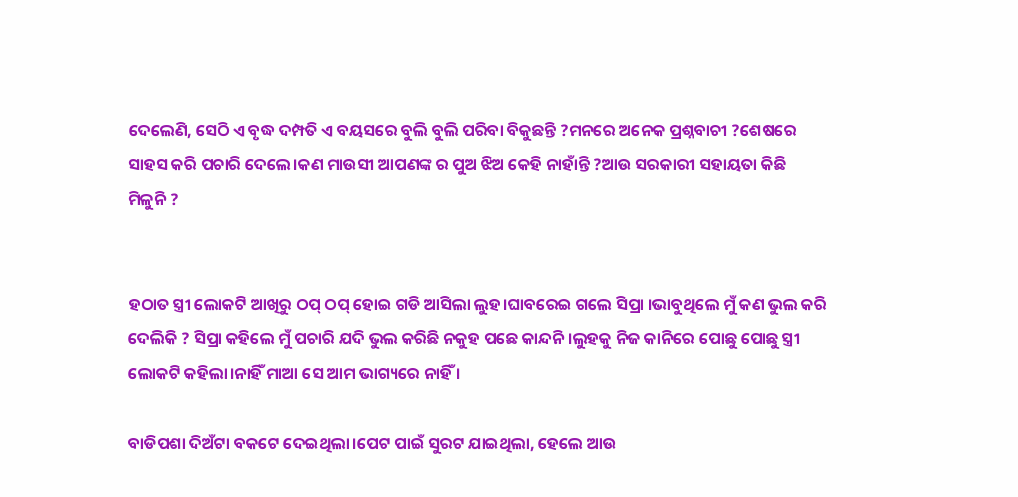ଦେଲେଣି, ସେଠି ଏ ବୃଦ୍ଧ ଦମ୍ପତି ଏ ବୟସରେ ବୁଲି ବୁଲି ପରିବା ବିକୁଛନ୍ତି ?ମନରେ ଅନେକ ପ୍ରଶ୍ନବାଚୀ ?ଶେଷରେ ସାହସ କରି ପଚାରି ଦେଲେ।କଣ ମାଉସୀ ଆପଣଙ୍କ ର ପୁଅ ଝିଅ କେହି ନାହାଁନ୍ତି ?ଆଉ ସରକାରୀ ସହାୟତା କିଛି ମିଳୁନି ?


ହଠାତ ସ୍ତ୍ରୀ ଲୋକଟି ଆଖିରୁ ଠପ୍ ଠପ୍ ହୋଇ ଗଡି ଆସିଲା ଲୁହ।ଘାବରେଇ ଗଲେ ସିପ୍ରା ।ଭାବୁଥିଲେ ମୁଁ କଣ ଭୁଲ କରି ଦେଲିକି ? ସିପ୍ରା କହିଲେ ମୁଁ ପଚାରି ଯଦି ଭୁଲ କରିଛି ନକୁହ ପଛେ କାନ୍ଦନି ।ଲୁହକୁ ନିଜ କାନିରେ ପୋଛୁ ପୋଛୁ ସ୍ତ୍ରୀ ଲୋକଟି କହିଲା।ନାହିଁ ମାଆ ସେ ଆମ ଭାଗ୍ୟରେ ନାହିଁ ।

ବାଡିପଶା ଦିଅଁଟା ବକଟେ ଦେଇଥିଲା।ପେଟ ପାଇଁ ସୁରଟ ଯାଇଥିଲା, ହେଲେ ଆଉ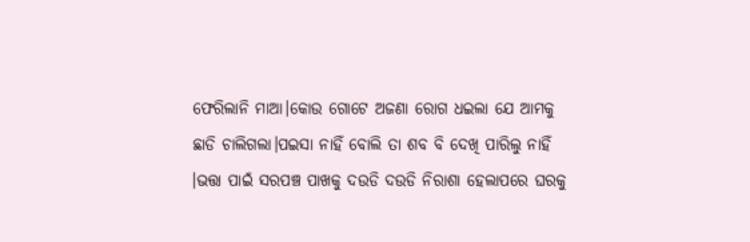ଫେରିଲାନି ମାଆ।କୋଉ ଗୋଟେ ଅଜଣା ରୋଗ ଧଇଲା ଯେ ଆମକୁ ଛାଡି ଚାଲିଗଲା।ପଇସା ନାହିଁ ବୋଲି ତା ଶବ ବି ଦେଖି ପାରିଲୁ ନାହିଁ ।ଭତ୍ତା ପାଇଁ ସରପଞ୍ଚ ପାଖକୁ ଦଉଡି ଦଉଡି ନିରାଶା ହେଲାପରେ ଘରକୁ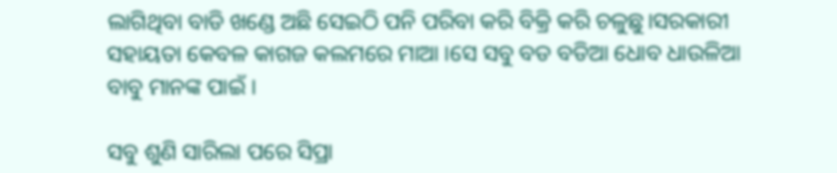ଲାଗିଥିବା ବାଡି ଖଣ୍ଡେ ଅଛି ସେଇଠି ପନି ପରିବା କରି ବିକ୍ରି କରି ଚଳୁଛୁ।ସରକାରୀ ସହାୟତା କେବଳ କାଗଜ କଲମରେ ମାଆ ।ସେ ସବୁ ବଡ ବଡିଆ ଧୋବ ଧାଉଳିଆ ବାବୁ ମାନଙ୍କ ପାଇଁ ।

ସବୁ ଶୁଣି ସାରିଲା ପରେ ସିପ୍ରା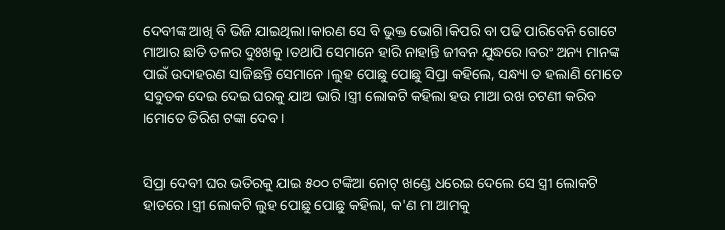ଦେବୀଙ୍କ ଆଖି ବି ଭିଜି ଯାଇଥିଲା।କାରଣ ସେ ବି ଭୁକ୍ତ ଭୋଗି।କିପରି ବା ପଢି ପାରିବେନି ଗୋଟେ ମାଆର ଛାତି ତଳର ଦୁଃଖକୁ ।ତଥାପି ସେମାନେ ହାରି ନାହାନ୍ତି ଜୀବନ ଯୁଦ୍ଧରେ।ବରଂ ଅନ୍ୟ ମାନଙ୍କ ପାଇଁ ଉଦାହରଣ ସାଜିଛନ୍ତି ସେମାନେ ।ଲୁହ ପୋଛୁ ପୋଛୁ ସିପ୍ରା କହିଲେ, ସନ୍ଧ୍ୟା ତ ହଲାଣି ମୋତେ ସବୁତକ ଦେଇ ଦେଇ ଘରକୁ ଯାଅ ଭାରି।ସ୍ତ୍ରୀ ଲୋକଟି କହିଲା ହଉ ମାଆ ରଖ ଚଟଣୀ କରିବ ।ମୋତେ ତିରିଶ ଟଙ୍କା ଦେବ ।


ସିପ୍ରା ଦେବୀ ଘର ଭତିରକୁ ଯାଇ ୫୦୦ ଟଙ୍କିଆ ନୋଟ୍ ଖଣ୍ଡେ ଧରେଇ ଦେଲେ ସେ ସ୍ତ୍ରୀ ଲୋକଟି ହାତରେ ।ସ୍ତ୍ରୀ ଲୋକଟି ଲୁହ ପୋଛୁ ପୋଛୁ କହିଲା, କ'ଣ ମା ଆମକୁ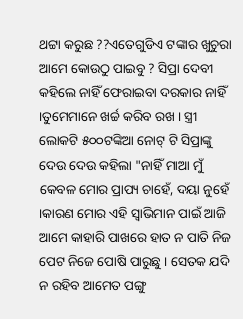ଥଟ୍ଟା କରୁଛ ??ଏତେଗୁଡିଏ ଟଙ୍କାର ଖୁଚୁରା ଆମେ କୋଉଠୁ ପାଇବୁ ? ସିପ୍ରା ଦେବୀ କହିଲେ ନାହିଁ ଫେରାଇବା ଦରକାର ନାହିଁ ।ତୁମେମାନେ ଖର୍ଚ୍ଚ କରିବ ରଖ । ସ୍ତ୍ରୀ ଲୋକଟି ୫୦୦ଟଙ୍କିଆ ନୋଟ୍ ଟି ସିପ୍ରାଙ୍କୁ ଦେଉ ଦେଉ କହିଲା "ନାହିଁ ମାଆ ମୁଁ କେବଳ ମୋର ପ୍ରାପ୍ୟ ଚାହେଁ, ଦୟା ନୁହେଁ ।କାରଣ ମୋର ଏହି ସ୍ୱାଭିମାନ ପାଇଁ ଆଜି ଆମେ କାହାରି ପାଖରେ ହାତ ନ ପାତି ନିଜ ପେଟ ନିଜେ ପୋଷି ପାରୁଛୁ । ସେତକ ଯଦି ନ ରହିବ ଆମେତ ପଙ୍ଗୁ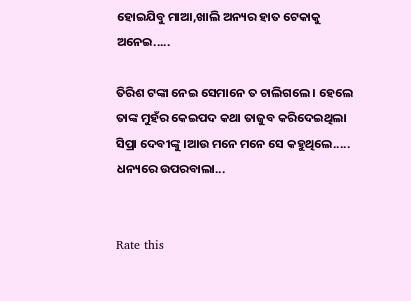ହୋଇଯିବୁ ମାଆ,ଖାଲି ଅନ୍ୟର ହାତ ଟେକାକୁ ଅନେଇ.....

ତିରିଶ ଟଙ୍କା ନେଇ ସେମାନେ ତ ଚାଲିଗଲେ । ହେଲେ ତାଙ୍କ ମୁହଁର କେଇପଦ କଥା ତାଜୁବ କରିଦେଇଥିଲା ସିପ୍ରା ଦେବୀଙ୍କୁ ।ଆଉ ମନେ ମନେ ସେ କହୁଥିଲେ..... ଧନ୍ୟରେ ଉପରବାଲା...


Rate this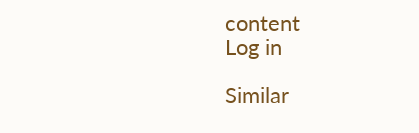content
Log in

Similar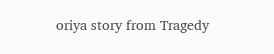oriya story from Tragedy